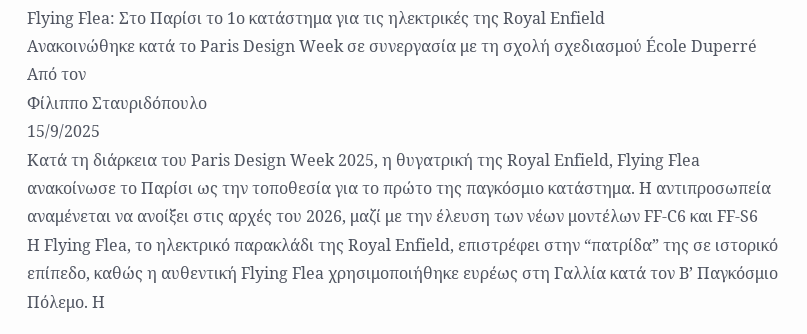Flying Flea: Στο Παρίσι το 1ο κατάστημα για τις ηλεκτρικές της Royal Enfield
Ανακοινώθηκε κατά το Paris Design Week σε συνεργασία με τη σχολή σχεδιασμού École Duperré
Από τον
Φίλιππο Σταυριδόπουλο
15/9/2025
Κατά τη διάρκεια του Paris Design Week 2025, η θυγατρική της Royal Enfield, Flying Flea ανακοίνωσε το Παρίσι ως την τοποθεσία για το πρώτο της παγκόσμιο κατάστημα. Η αντιπροσωπεία αναμένεται να ανοίξει στις αρχές του 2026, μαζί με την έλευση των νέων μοντέλων FF-C6 και FF-S6
Η Flying Flea, το ηλεκτρικό παρακλάδι της Royal Enfield, επιστρέφει στην “πατρίδα” της σε ιστορικό επίπεδο, καθώς η αυθεντική Flying Flea χρησιμοποιήθηκε ευρέως στη Γαλλία κατά τον Β’ Παγκόσμιο Πόλεμο. Η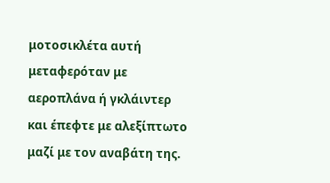μοτοσικλέτα αυτή μεταφερόταν με αεροπλάνα ή γκλάιντερ και έπεφτε με αλεξίπτωτο μαζί με τον αναβάτη της.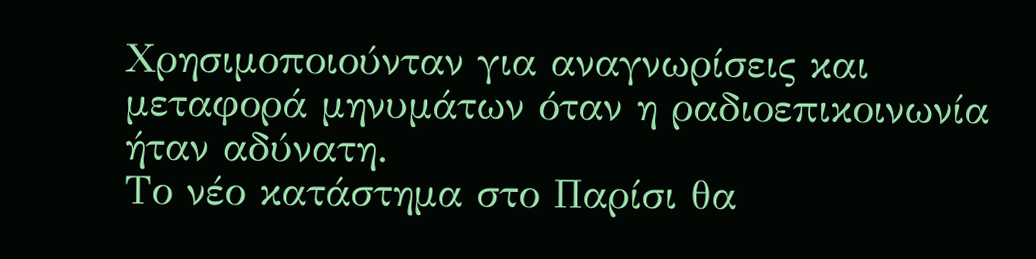Χρησιμοποιούνταν για αναγνωρίσεις και μεταφορά μηνυμάτων όταν η ραδιοεπικοινωνία ήταν αδύνατη.
Το νέο κατάστημα στο Παρίσι θα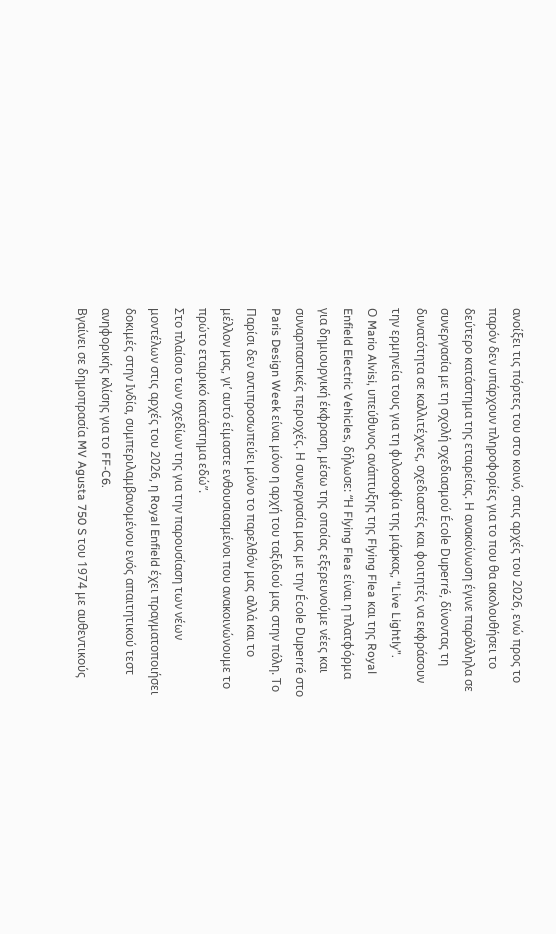ανοίξει τις πόρτες του στο κοινό, στις αρχές του 2026, ενώ προς το παρόν δεν υπάρχουν πληροφορίες για το που θα ακολουθήσει το δεύτερο κατάστημα της εταιρείας. Η ανακοίνωση έγινε παράλληλα σε συνεργασία με τη σχολή σχεδιασμού École Duperré, δίνοντας τη δυνατότητα σε καλλιτέχνες, σχεδιαστές και φοιτητές να εκφράσουν την ερμηνεία τους για τη φιλοσοφία της μάρκας, “Live Lightly”.
Ο Mario Alvisi, υπεύθυνος ανάπτυξης της Flying Flea και της Royal Enfield Electric Vehicles, δήλωσε: “Η Flying Flea είναι η πλατφόρμα για δημιουργική έκφραση, μέσω της οποίας εξερευνούμε νέες και συναρπαστικές περιοχές. Η συνεργασία μας με την École Duperré στο Paris Design Week είναι μόνο η αρχή του ταξιδιού μας στην πόλη. Το Παρίσι δεν αντιπροσωπεύει μόνο το παρελθόν μας αλλά και το μέλλον μας, γι’ αυτό είμαστε ενθουσιασμένοι που ανακοινώνουμε το πρώτο εταιρικό κατάστημα εδώ”.
Στο πλαίσιο των σχεδίων της για την παρουσίαση των νέων μοντέλων στις αρχές του 2026, η Royal Enfield έχει πραγματοποιήσει δοκιμές στην Ινδία, συμπεριλαμβανομένου ενός απαιτητικού τεστ ανηφορικής κλίσης για το FF-C6.
Bγαίνει σε δημοπρασία MV Agusta 750 S του 1974 με αυθεντικούς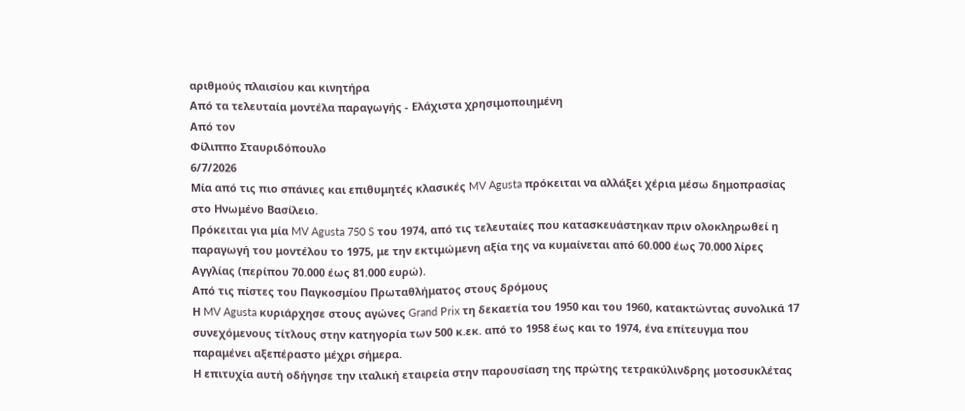αριθμούς πλαισίου και κινητήρα
Από τα τελευταία μοντέλα παραγωγής - Ελάχιστα χρησιμοποιημένη
Από τον
Φίλιππο Σταυριδόπουλο
6/7/2026
Μία από τις πιο σπάνιες και επιθυμητές κλασικές MV Agusta πρόκειται να αλλάξει χέρια μέσω δημοπρασίας στο Ηνωμένο Βασίλειο.
Πρόκειται για μία MV Agusta 750 S του 1974, από τις τελευταίες που κατασκευάστηκαν πριν ολοκληρωθεί η παραγωγή του μοντέλου το 1975, με την εκτιμώμενη αξία της να κυμαίνεται από 60.000 έως 70.000 λίρες Αγγλίας (περίπου 70.000 έως 81.000 ευρώ).
Από τις πίστες του Παγκοσμίου Πρωταθλήματος στους δρόμους
Η MV Agusta κυριάρχησε στους αγώνες Grand Prix τη δεκαετία του 1950 και του 1960, κατακτώντας συνολικά 17 συνεχόμενους τίτλους στην κατηγορία των 500 κ.εκ. από το 1958 έως και το 1974, ένα επίτευγμα που παραμένει αξεπέραστο μέχρι σήμερα.
Η επιτυχία αυτή οδήγησε την ιταλική εταιρεία στην παρουσίαση της πρώτης τετρακύλινδρης μοτοσυκλέτας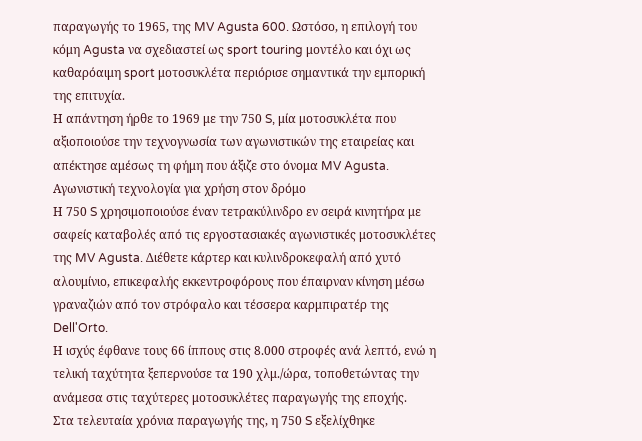παραγωγής το 1965, της MV Agusta 600. Ωστόσο, η επιλογή του κόμη Agusta να σχεδιαστεί ως sport touring μοντέλο και όχι ως καθαρόαιμη sport μοτοσυκλέτα περιόρισε σημαντικά την εμπορική της επιτυχία.
Η απάντηση ήρθε το 1969 με την 750 S, μία μοτοσυκλέτα που αξιοποιούσε την τεχνογνωσία των αγωνιστικών της εταιρείας και απέκτησε αμέσως τη φήμη που άξιζε στο όνομα MV Agusta.
Αγωνιστική τεχνολογία για χρήση στον δρόμο
Η 750 S χρησιμοποιούσε έναν τετρακύλινδρο εν σειρά κινητήρα με σαφείς καταβολές από τις εργοστασιακές αγωνιστικές μοτοσυκλέτες της MV Agusta. Διέθετε κάρτερ και κυλινδροκεφαλή από χυτό αλουμίνιο, επικεφαλής εκκεντροφόρους που έπαιρναν κίνηση μέσω γραναζιών από τον στρόφαλο και τέσσερα καρμπιρατέρ της Dell'Orto.
Η ισχύς έφθανε τους 66 ίππους στις 8.000 στροφές ανά λεπτό, ενώ η τελική ταχύτητα ξεπερνούσε τα 190 χλμ./ώρα, τοποθετώντας την ανάμεσα στις ταχύτερες μοτοσυκλέτες παραγωγής της εποχής.
Στα τελευταία χρόνια παραγωγής της, η 750 S εξελίχθηκε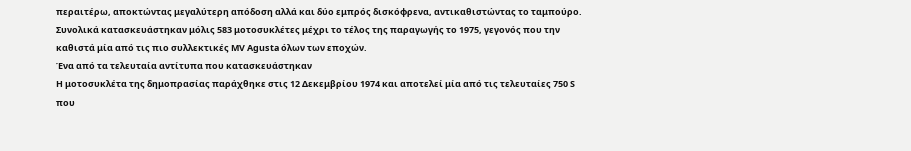περαιτέρω, αποκτώντας μεγαλύτερη απόδοση αλλά και δύο εμπρός δισκόφρενα, αντικαθιστώντας το ταμπούρο. Συνολικά κατασκευάστηκαν μόλις 583 μοτοσυκλέτες μέχρι το τέλος της παραγωγής το 1975, γεγονός που την καθιστά μία από τις πιο συλλεκτικές MV Agusta όλων των εποχών.
Ένα από τα τελευταία αντίτυπα που κατασκευάστηκαν
Η μοτοσυκλέτα της δημοπρασίας παράχθηκε στις 12 Δεκεμβρίου 1974 και αποτελεί μία από τις τελευταίες 750 S που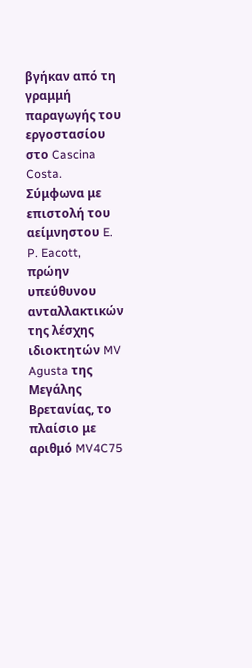βγήκαν από τη γραμμή παραγωγής του εργοστασίου στο Cascina Costa.
Σύμφωνα με επιστολή του αείμνηστου E. P. Eacott, πρώην υπεύθυνου ανταλλακτικών της λέσχης ιδιοκτητών MV Agusta της Μεγάλης Βρετανίας, το πλαίσιο με αριθμό MV4C75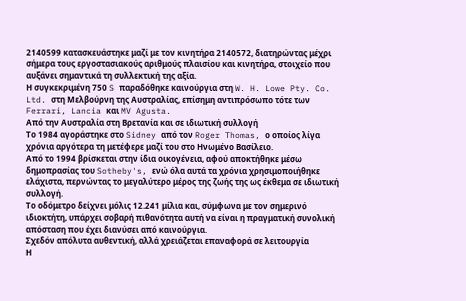2140599 κατασκευάστηκε μαζί με τον κινητήρα 2140572, διατηρώντας μέχρι σήμερα τους εργοστασιακούς αριθμούς πλαισίου και κινητήρα, στοιχείο που αυξάνει σημαντικά τη συλλεκτική της αξία.
Η συγκεκριμένη 750 S παραδόθηκε καινούργια στη W. H. Lowe Pty. Co. Ltd. στη Μελβούρνη της Αυστραλίας, επίσημη αντιπρόσωπο τότε των Ferrari, Lancia και MV Agusta.
Από την Αυστραλία στη Βρετανία και σε ιδιωτική συλλογή
Το 1984 αγοράστηκε στο Sidney από τον Roger Thomas, ο οποίος λίγα χρόνια αργότερα τη μετέφερε μαζί του στο Ηνωμένο Βασίλειο.
Από το 1994 βρίσκεται στην ίδια οικογένεια, αφού αποκτήθηκε μέσω δημοπρασίας του Sotheby's, ενώ όλα αυτά τα χρόνια χρησιμοποιήθηκε ελάχιστα, περνώντας το μεγαλύτερο μέρος της ζωής της ως έκθεμα σε ιδιωτική συλλογή.
Το οδόμετρο δείχνει μόλις 12.241 μίλια και, σύμφωνα με τον σημερινό ιδιοκτήτη, υπάρχει σοβαρή πιθανότητα αυτή να είναι η πραγματική συνολική απόσταση που έχει διανύσει από καινούργια.
Σχεδόν απόλυτα αυθεντική, αλλά χρειάζεται επαναφορά σε λειτουργία
Η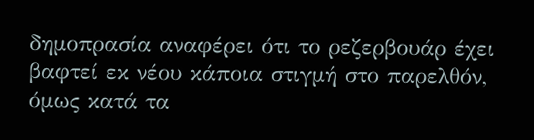δημοπρασία αναφέρει ότι το ρεζερβουάρ έχει βαφτεί εκ νέου κάποια στιγμή στο παρελθόν, όμως κατά τα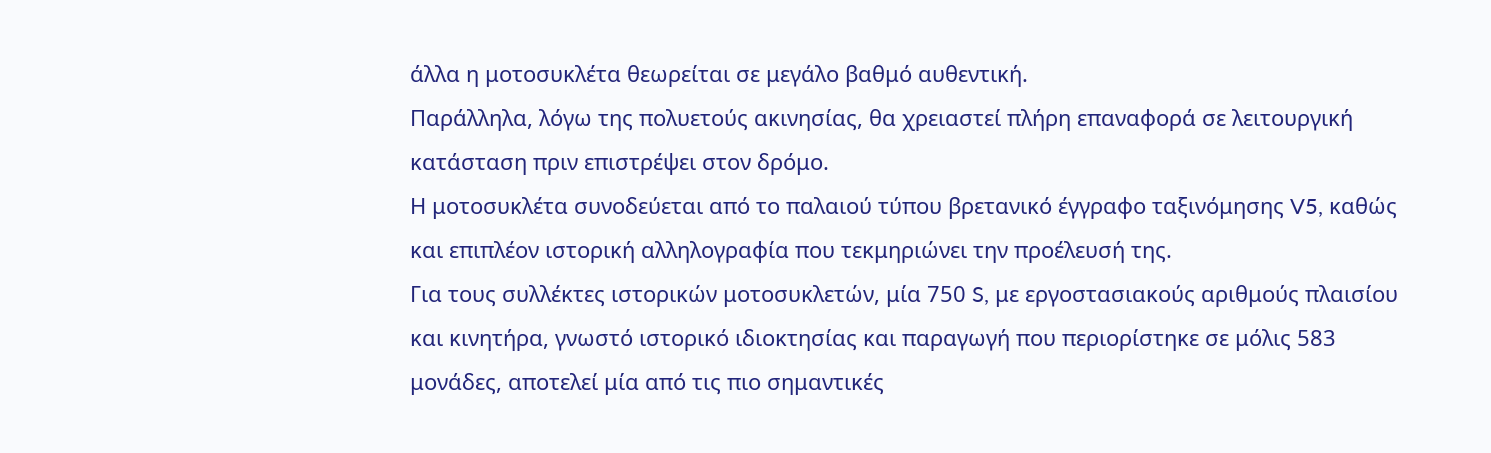άλλα η μοτοσυκλέτα θεωρείται σε μεγάλο βαθμό αυθεντική.
Παράλληλα, λόγω της πολυετούς ακινησίας, θα χρειαστεί πλήρη επαναφορά σε λειτουργική κατάσταση πριν επιστρέψει στον δρόμο.
Η μοτοσυκλέτα συνοδεύεται από το παλαιού τύπου βρετανικό έγγραφο ταξινόμησης V5, καθώς και επιπλέον ιστορική αλληλογραφία που τεκμηριώνει την προέλευσή της.
Για τους συλλέκτες ιστορικών μοτοσυκλετών, μία 750 S, με εργοστασιακούς αριθμούς πλαισίου και κινητήρα, γνωστό ιστορικό ιδιοκτησίας και παραγωγή που περιορίστηκε σε μόλις 583 μονάδες, αποτελεί μία από τις πιο σημαντικές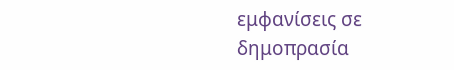εμφανίσεις σε δημοπρασία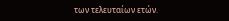των τελευταίων ετών.